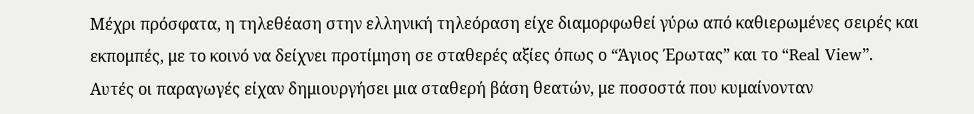Μέχρι πρόσφατα, η τηλεθέαση στην ελληνική τηλεόραση είχε διαμορφωθεί γύρω από καθιερωμένες σειρές και εκπομπές, με το κοινό να δείχνει προτίμηση σε σταθερές αξίες όπως ο “Άγιος Έρωτας” και το “Real View”. Αυτές οι παραγωγές είχαν δημιουργήσει μια σταθερή βάση θεατών, με ποσοστά που κυμαίνονταν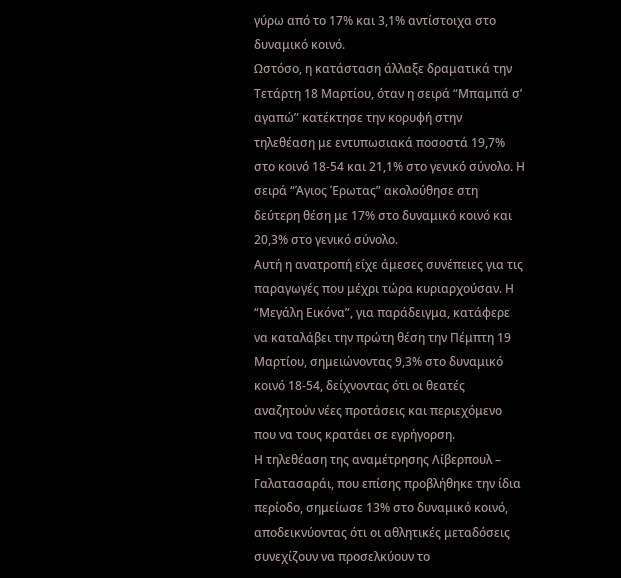γύρω από το 17% και 3,1% αντίστοιχα στο δυναμικό κοινό.
Ωστόσο, η κατάσταση άλλαξε δραματικά την Τετάρτη 18 Μαρτίου, όταν η σειρά “Μπαμπά σ’ αγαπώ” κατέκτησε την κορυφή στην τηλεθέαση με εντυπωσιακά ποσοστά 19,7% στο κοινό 18-54 και 21,1% στο γενικό σύνολο. Η σειρά “Άγιος Έρωτας” ακολούθησε στη δεύτερη θέση με 17% στο δυναμικό κοινό και 20,3% στο γενικό σύνολο.
Αυτή η ανατροπή είχε άμεσες συνέπειες για τις παραγωγές που μέχρι τώρα κυριαρχούσαν. Η “Μεγάλη Εικόνα”, για παράδειγμα, κατάφερε να καταλάβει την πρώτη θέση την Πέμπτη 19 Μαρτίου, σημειώνοντας 9,3% στο δυναμικό κοινό 18-54, δείχνοντας ότι οι θεατές αναζητούν νέες προτάσεις και περιεχόμενο που να τους κρατάει σε εγρήγορση.
Η τηλεθέαση της αναμέτρησης Λίβερπουλ – Γαλατασαράι, που επίσης προβλήθηκε την ίδια περίοδο, σημείωσε 13% στο δυναμικό κοινό, αποδεικνύοντας ότι οι αθλητικές μεταδόσεις συνεχίζουν να προσελκύουν το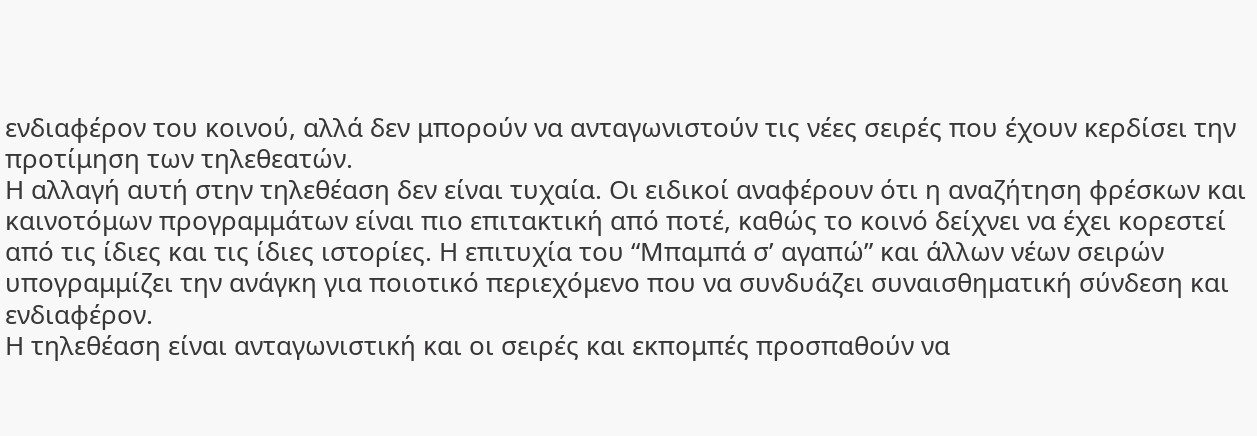ενδιαφέρον του κοινού, αλλά δεν μπορούν να ανταγωνιστούν τις νέες σειρές που έχουν κερδίσει την προτίμηση των τηλεθεατών.
Η αλλαγή αυτή στην τηλεθέαση δεν είναι τυχαία. Οι ειδικοί αναφέρουν ότι η αναζήτηση φρέσκων και καινοτόμων προγραμμάτων είναι πιο επιτακτική από ποτέ, καθώς το κοινό δείχνει να έχει κορεστεί από τις ίδιες και τις ίδιες ιστορίες. Η επιτυχία του “Μπαμπά σ’ αγαπώ” και άλλων νέων σειρών υπογραμμίζει την ανάγκη για ποιοτικό περιεχόμενο που να συνδυάζει συναισθηματική σύνδεση και ενδιαφέρον.
Η τηλεθέαση είναι ανταγωνιστική και οι σειρές και εκπομπές προσπαθούν να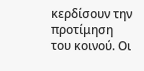κερδίσουν την προτίμηση του κοινού. Οι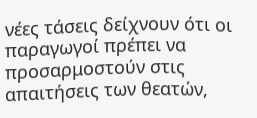νέες τάσεις δείχνουν ότι οι παραγωγοί πρέπει να προσαρμοστούν στις απαιτήσεις των θεατών,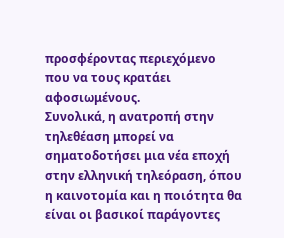προσφέροντας περιεχόμενο που να τους κρατάει αφοσιωμένους.
Συνολικά, η ανατροπή στην τηλεθέαση μπορεί να σηματοδοτήσει μια νέα εποχή στην ελληνική τηλεόραση, όπου η καινοτομία και η ποιότητα θα είναι οι βασικοί παράγοντες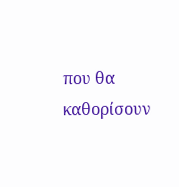που θα καθορίσουν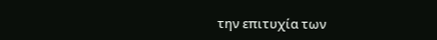την επιτυχία των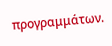προγραμμάτων.